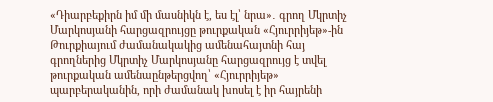«Դիարբեքիրն իմ մի մասնիկն է, ես էլ՝ նրա»․ գրող Մկրտիչ Մարկոսյանի հարցազրույցը թուրքական «Հյուրրիյեթ»-ին
Թուրքիայում ժամանակակից ամենահայտնի հայ գրողներից Մկրտիչ Մարկոսյանը հարցազրույց է տվել թուրքական ամենաընթերցվող՝ «Հյուրրիյեթ» պարբերականին, որի ժամանակ խոսել է իր հայրենի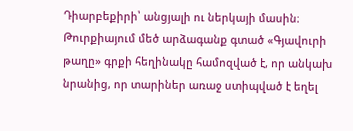Դիարբեքիրի՝ անցյալի ու ներկայի մասին։
Թուրքիայում մեծ արձագանք գտած «Գյավուրի թաղը» գրքի հեղինակը համոզված է, որ անկախ նրանից, որ տարիներ առաջ ստիպված է եղել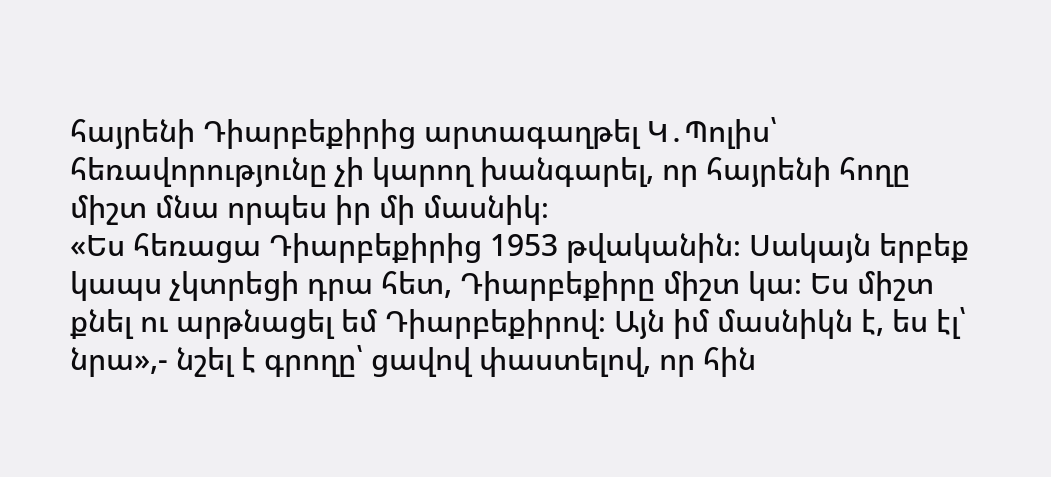հայրենի Դիարբեքիրից արտագաղթել Կ․Պոլիս՝ հեռավորությունը չի կարող խանգարել, որ հայրենի հողը միշտ մնա որպես իր մի մասնիկ։
«Ես հեռացա Դիարբեքիրից 1953 թվականին։ Սակայն երբեք կապս չկտրեցի դրա հետ, Դիարբեքիրը միշտ կա։ Ես միշտ քնել ու արթնացել եմ Դիարբեքիրով։ Այն իմ մասնիկն է, ես էլ՝ նրա»,- նշել է գրողը՝ ցավով փաստելով, որ հին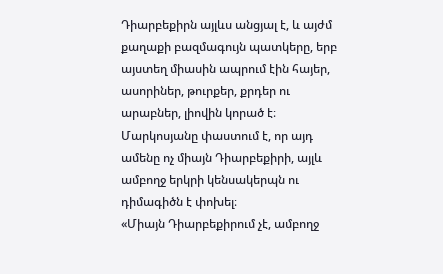Դիարբեքիրն այլևս անցյալ է, և այժմ քաղաքի բազմագույն պատկերը, երբ այստեղ միասին ապրում էին հայեր, ասորիներ, թուրքեր, քրդեր ու արաբներ, լիովին կորած է։
Մարկոսյանը փաստում է, որ այդ ամենը ոչ միայն Դիարբեքիրի, այլև ամբողջ երկրի կենսակերպն ու դիմագիծն է փոխել։
«Միայն Դիարբեքիրում չէ, ամբողջ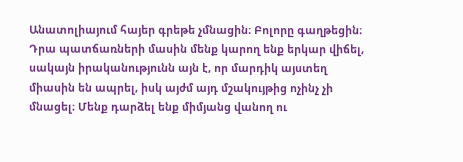Անատոլիայում հայեր գրեթե չմնացին։ Բոլորը գաղթեցին։ Դրա պատճառների մասին մենք կարող ենք երկար վիճել, սակայն իրականությունն այն է, որ մարդիկ այստեղ միասին են ապրել, իսկ այժմ այդ մշակույթից ոչինչ չի մնացել։ Մենք դարձել ենք միմյանց վանող ու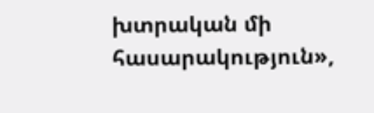խտրական մի հասարակություն»,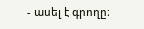- ասել է գրողը։